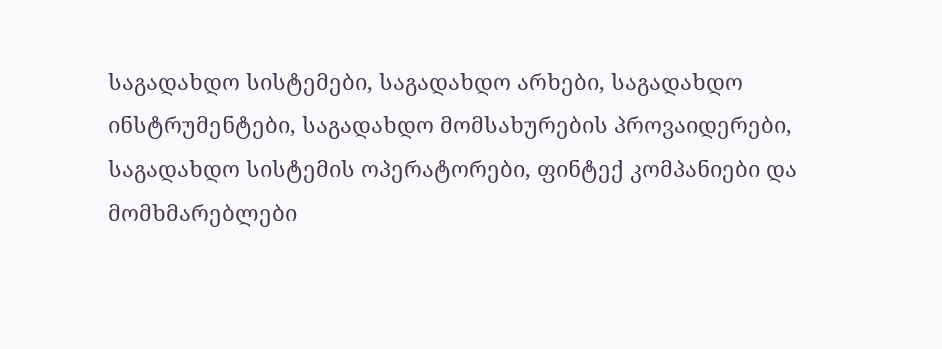საგადახდო სისტემები, საგადახდო არხები, საგადახდო ინსტრუმენტები, საგადახდო მომსახურების პროვაიდერები, საგადახდო სისტემის ოპერატორები, ფინტექ კომპანიები და მომხმარებლები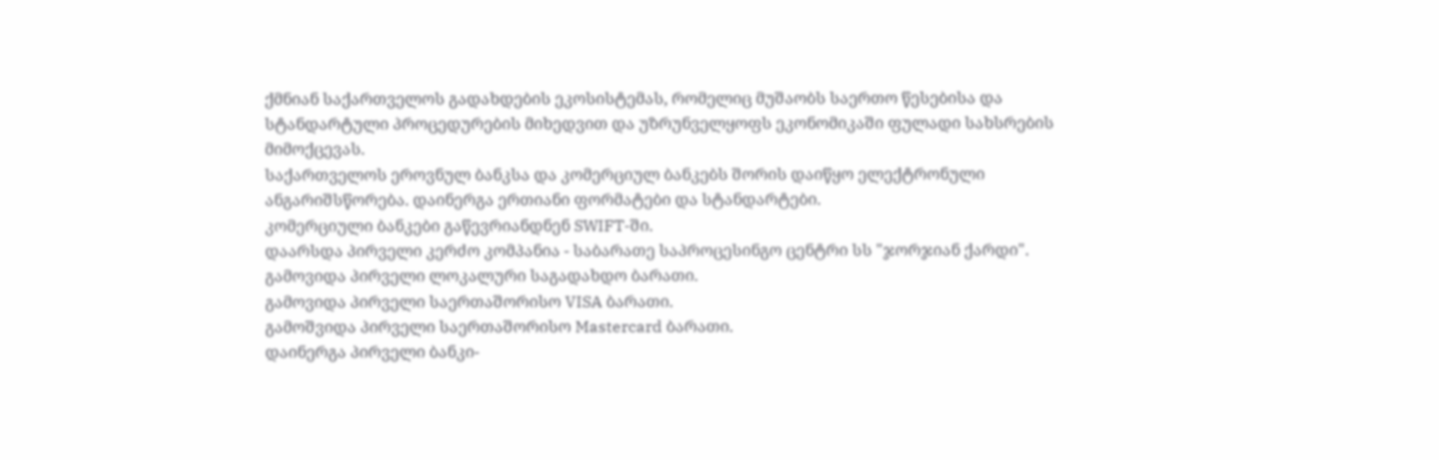ქმნიან საქართველოს გადახდების ეკოსისტემას, რომელიც მუშაობს საერთო წესებისა და სტანდარტული პროცედურების მიხედვით და უზრუნველყოფს ეკონომიკაში ფულადი სახსრების მიმოქცევას.
საქართველოს ეროვნულ ბანკსა და კომერციულ ბანკებს შორის დაიწყო ელექტრონული ანგარიშსწორება. დაინერგა ერთიანი ფორმატები და სტანდარტები.
კომერციული ბანკები გაწევრიანდნენ SWIFT-ში.
დაარსდა პირველი კერძო კომპანია - საბარათე საპროცესინგო ცენტრი სს "ჯორჯიან ქარდი".
გამოვიდა პირველი ლოკალური საგადახდო ბარათი.
გამოვიდა პირველი საერთაშორისო VISA ბარათი.
გამოშვიდა პირველი საერთაშორისო Mastercard ბარათი.
დაინერგა პირველი ბანკი-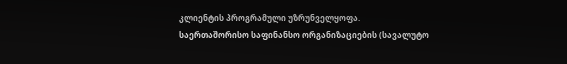კლიენტის პროგრამული უზრუნველყოფა.
საერთაშორისო საფინანსო ორგანიზაციების (სავალუტო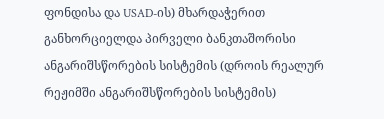ფონდისა და USAD-ის) მხარდაჭერით განხორციელდა პირველი ბანკთაშორისი ანგარიშსწორების სისტემის (დროის რეალურ რეჟიმში ანგარიშსწორების სისტემის)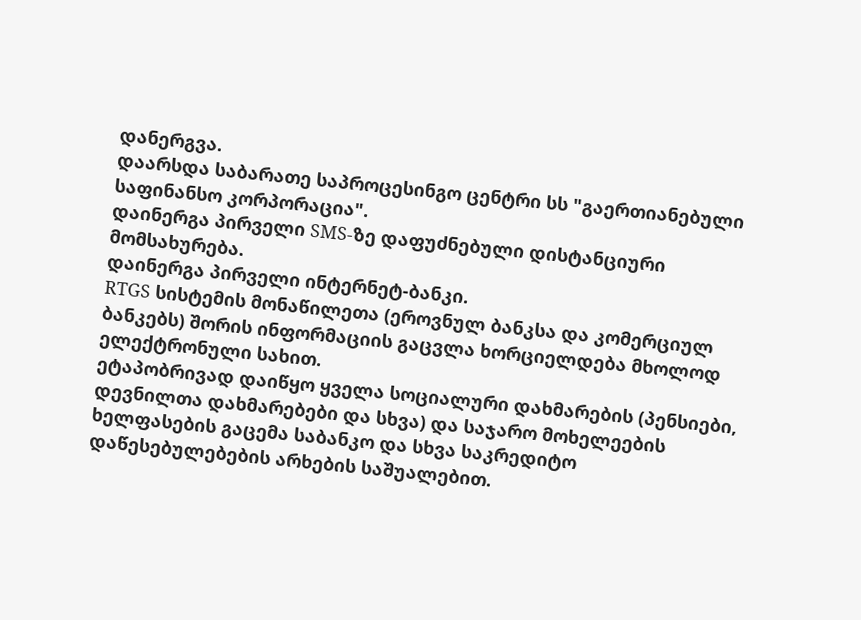დანერგვა.
დაარსდა საბარათე საპროცესინგო ცენტრი სს "გაერთიანებული საფინანსო კორპორაცია".
დაინერგა პირველი SMS-ზე დაფუძნებული დისტანციური მომსახურება.
დაინერგა პირველი ინტერნეტ-ბანკი.
RTGS სისტემის მონაწილეთა (ეროვნულ ბანკსა და კომერციულ ბანკებს) შორის ინფორმაციის გაცვლა ხორციელდება მხოლოდ ელექტრონული სახით.
ეტაპობრივად დაიწყო ყველა სოციალური დახმარების (პენსიები, დევნილთა დახმარებები და სხვა) და საჯარო მოხელეების ხელფასების გაცემა საბანკო და სხვა საკრედიტო დაწესებულებების არხების საშუალებით.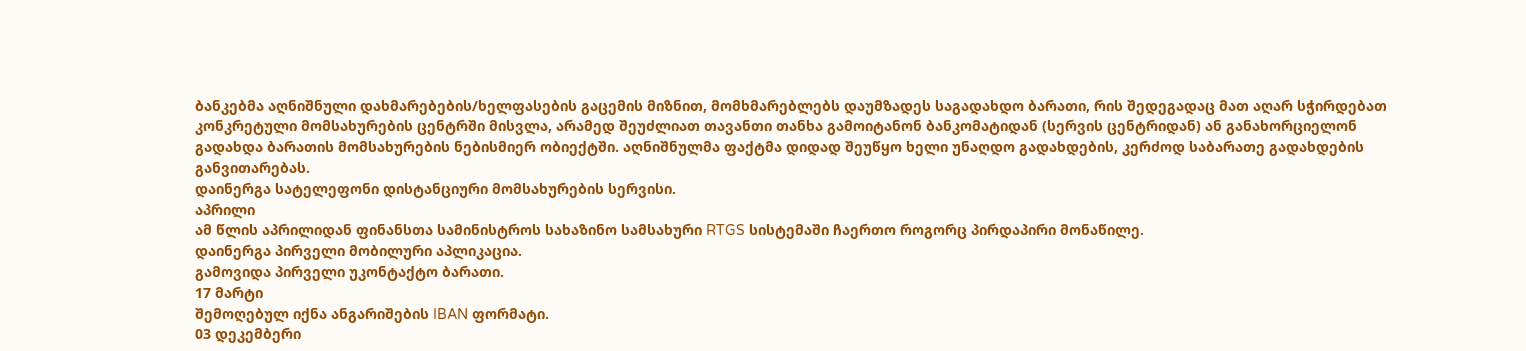ბანკებმა აღნიშნული დახმარებების/ხელფასების გაცემის მიზნით, მომხმარებლებს დაუმზადეს საგადახდო ბარათი, რის შედეგადაც მათ აღარ სჭირდებათ კონკრეტული მომსახურების ცენტრში მისვლა, არამედ შეუძლიათ თავანთი თანხა გამოიტანონ ბანკომატიდან (სერვის ცენტრიდან) ან განახორციელონ გადახდა ბარათის მომსახურების ნებისმიერ ობიექტში. აღნიშნულმა ფაქტმა დიდად შეუწყო ხელი უნაღდო გადახდების, კერძოდ საბარათე გადახდების განვითარებას.
დაინერგა სატელეფონი დისტანციური მომსახურების სერვისი.
აპრილი
ამ წლის აპრილიდან ფინანსთა სამინისტროს სახაზინო სამსახური RTGS სისტემაში ჩაერთო როგორც პირდაპირი მონაწილე.
დაინერგა პირველი მობილური აპლიკაცია.
გამოვიდა პირველი უკონტაქტო ბარათი.
17 მარტი
შემოღებულ იქნა ანგარიშების IBAN ფორმატი.
03 დეკემბერი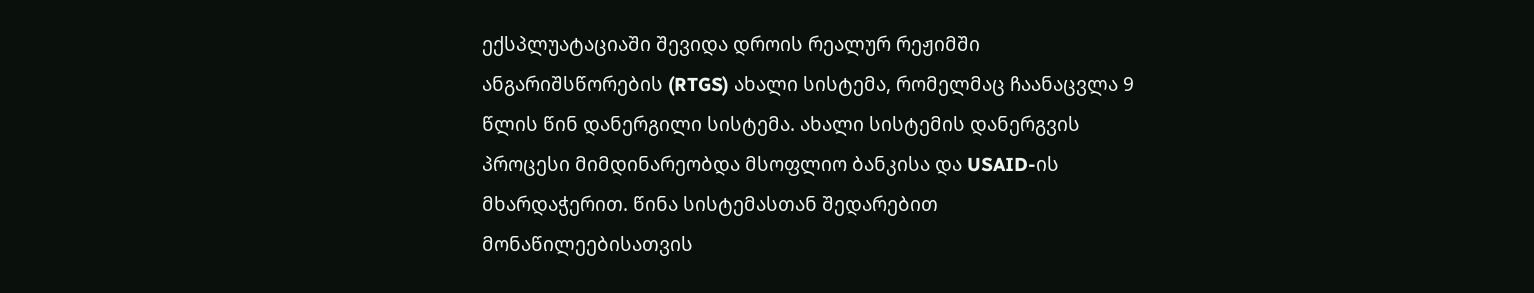ექსპლუატაციაში შევიდა დროის რეალურ რეჟიმში ანგარიშსწორების (RTGS) ახალი სისტემა, რომელმაც ჩაანაცვლა 9 წლის წინ დანერგილი სისტემა. ახალი სისტემის დანერგვის პროცესი მიმდინარეობდა მსოფლიო ბანკისა და USAID-ის მხარდაჭერით. წინა სისტემასთან შედარებით მონაწილეებისათვის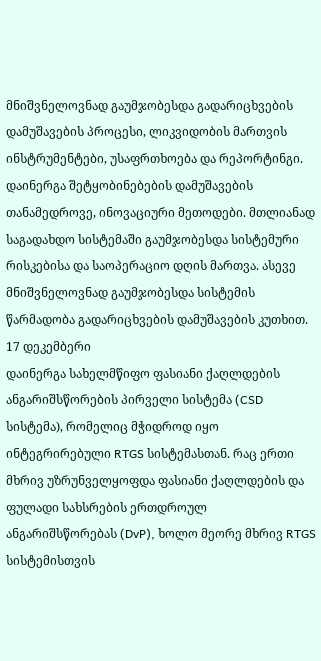მნიშვნელოვნად გაუმჯობესდა გადარიცხვების დამუშავების პროცესი, ლიკვიდობის მართვის ინსტრუმენტები, უსაფრთხოება და რეპორტინგი. დაინერგა შეტყობინებების დამუშავების თანამედროვე, ინოვაციური მეთოდები. მთლიანად საგადახდო სისტემაში გაუმჯობესდა სისტემური რისკებისა და საოპერაციო დღის მართვა. ასევე მნიშვნელოვნად გაუმჯობესდა სისტემის წარმადობა გადარიცხვების დამუშავების კუთხით.
17 დეკემბერი
დაინერგა სახელმწიფო ფასიანი ქაღლდების ანგარიშსწორების პირველი სისტემა (CSD სისტემა), რომელიც მჭიდროდ იყო ინტეგრირებული RTGS სისტემასთან. რაც ერთი მხრივ უზრუნველყოფდა ფასიანი ქაღლდების და ფულადი სახსრების ერთდროულ ანგარიშსწორებას (DvP), ხოლო მეორე მხრივ RTGS სისტემისთვის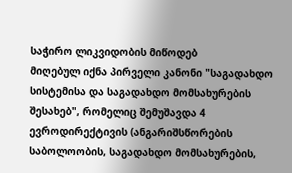საჭირო ლიკვიდობის მიწოდებ
მიღებულ იქნა პირველი კანონი "საგადახდო სისტემისა და საგადახდო მომსახურების შესახებ", რომელიც შემუშავდა 4 ევროდირექტივის (ანგარიშსწორების საბოლოობის, საგადახდო მომსახურების,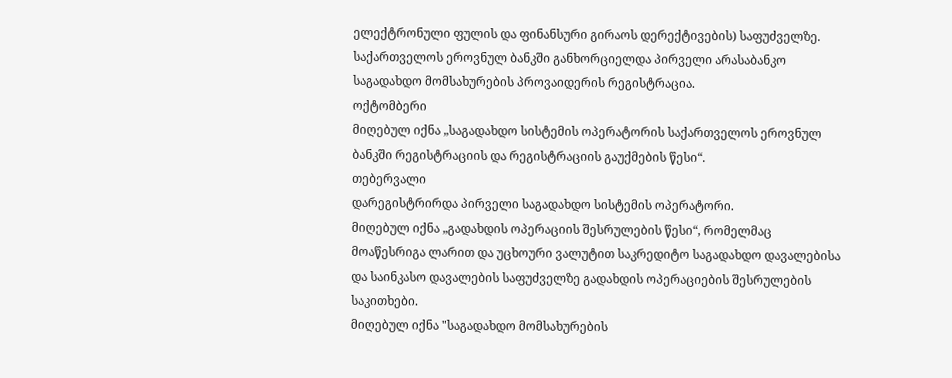ელექტრონული ფულის და ფინანსური გირაოს დერექტივების) საფუძველზე.
საქართველოს ეროვნულ ბანკში განხორციელდა პირველი არასაბანკო საგადახდო მომსახურების პროვაიდერის რეგისტრაცია.
ოქტომბერი
მიღებულ იქნა „საგადახდო სისტემის ოპერატორის საქართველოს ეროვნულ ბანკში რეგისტრაციის და რეგისტრაციის გაუქმების წესი“.
თებერვალი
დარეგისტრირდა პირველი საგადახდო სისტემის ოპერატორი.
მიღებულ იქნა „გადახდის ოპერაციის შესრულების წესი“, რომელმაც მოაწესრიგა ლარით და უცხოური ვალუტით საკრედიტო საგადახდო დავალებისა და საინკასო დავალების საფუძველზე გადახდის ოპერაციების შესრულების საკითხები.
მიღებულ იქნა "საგადახდო მომსახურების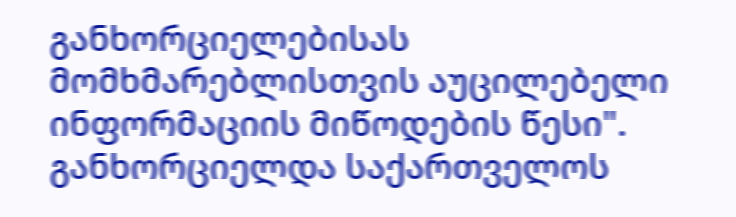განხორციელებისას მომხმარებლისთვის აუცილებელი ინფორმაციის მიწოდების წესი".
განხორციელდა საქართველოს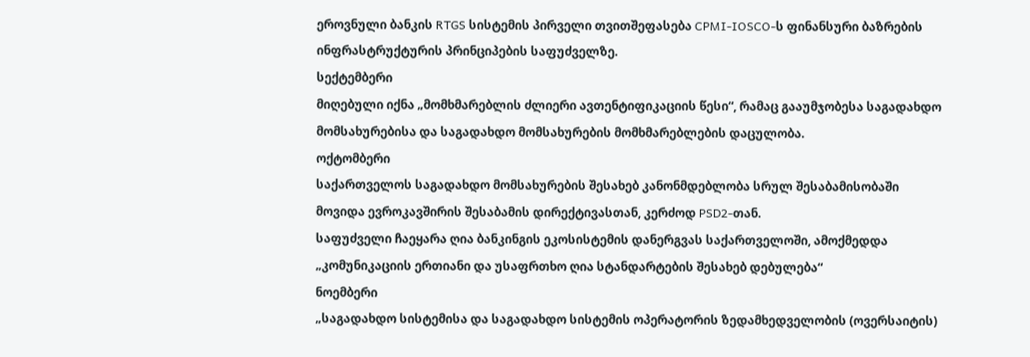ეროვნული ბანკის RTGS სისტემის პირველი თვითშეფასება CPMI-IOSCO-ს ფინანსური ბაზრების ინფრასტრუქტურის პრინციპების საფუძველზე.
სექტემბერი
მიღებული იქნა „მომხმარებლის ძლიერი ავთენტიფიკაციის წესი“, რამაც გააუმჯობესა საგადახდო მომსახურებისა და საგადახდო მომსახურების მომხმარებლების დაცულობა.
ოქტომბერი
საქართველოს საგადახდო მომსახურების შესახებ კანონმდებლობა სრულ შესაბამისობაში მოვიდა ევროკავშირის შესაბამის დირექტივასთან, კერძოდ PSD2-თან.
საფუძველი ჩაეყარა ღია ბანკინგის ეკოსისტემის დანერგვას საქართველოში, ამოქმედდა „კომუნიკაციის ერთიანი და უსაფრთხო ღია სტანდარტების შესახებ დებულება“
ნოემბერი
„საგადახდო სისტემისა და საგადახდო სისტემის ოპერატორის ზედამხედველობის (ოვერსაიტის)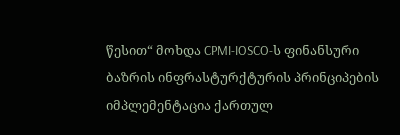წესით“ მოხდა CPMI-IOSCO-ს ფინანსური ბაზრის ინფრასტურქტურის პრინციპების იმპლემენტაცია ქართულ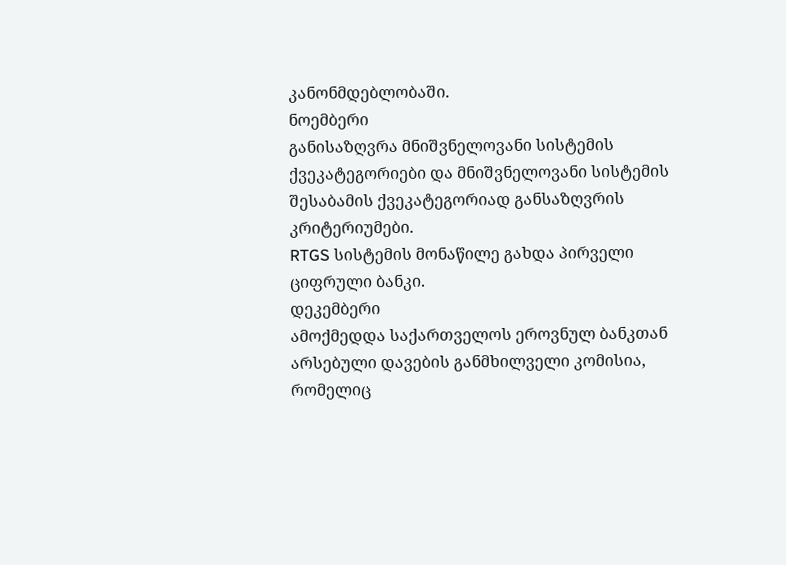კანონმდებლობაში.
ნოემბერი
განისაზღვრა მნიშვნელოვანი სისტემის ქვეკატეგორიები და მნიშვნელოვანი სისტემის შესაბამის ქვეკატეგორიად განსაზღვრის კრიტერიუმები.
RTGS სისტემის მონაწილე გახდა პირველი ციფრული ბანკი.
დეკემბერი
ამოქმედდა საქართველოს ეროვნულ ბანკთან არსებული დავების განმხილველი კომისია, რომელიც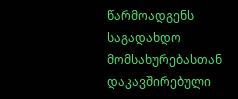წარმოადგენს საგადახდო მომსახურებასთან დაკავშირებული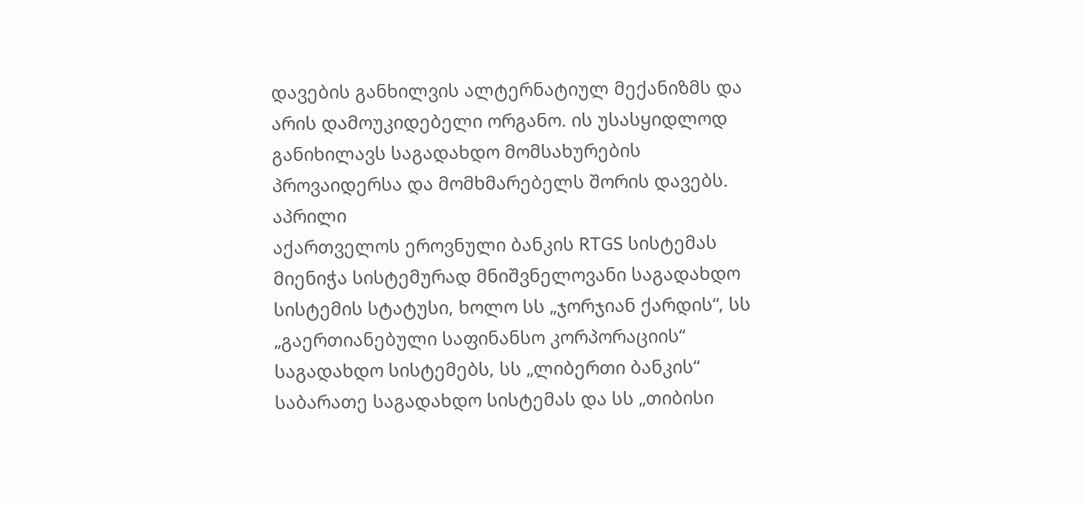დავების განხილვის ალტერნატიულ მექანიზმს და არის დამოუკიდებელი ორგანო. ის უსასყიდლოდ განიხილავს საგადახდო მომსახურების პროვაიდერსა და მომხმარებელს შორის დავებს.
აპრილი
აქართველოს ეროვნული ბანკის RTGS სისტემას მიენიჭა სისტემურად მნიშვნელოვანი საგადახდო სისტემის სტატუსი, ხოლო სს „ჯორჯიან ქარდის“, სს „გაერთიანებული საფინანსო კორპორაციის“ საგადახდო სისტემებს, სს „ლიბერთი ბანკის“ საბარათე საგადახდო სისტემას და სს „თიბისი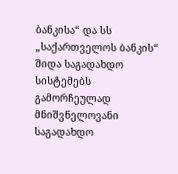ბანკისა“ და სს „საქართველოს ბანკის“ შიდა საგადახდო სისტემებს გამორჩეულად მნიშვნელოვანი საგადახდო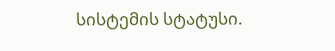სისტემის სტატუსი.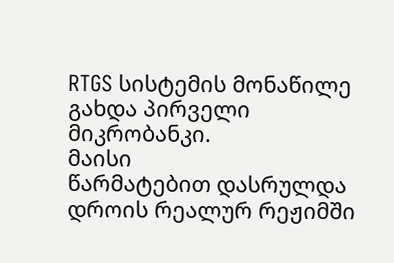RTGS სისტემის მონაწილე გახდა პირველი მიკრობანკი.
მაისი
წარმატებით დასრულდა დროის რეალურ რეჟიმში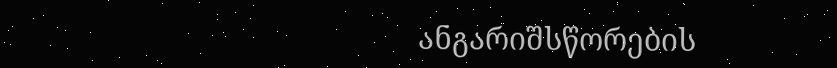ანგარიშსწორების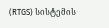(RTGS) სისტემის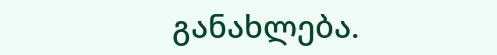განახლება.